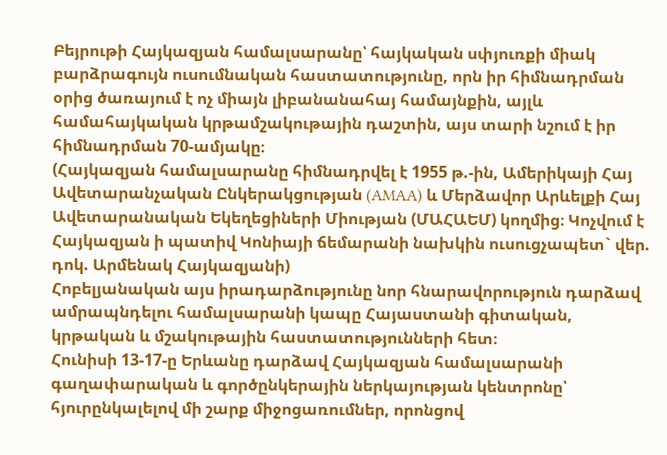Բեյրութի Հայկազյան համալսարանը՝ հայկական սփյուռքի միակ բարձրագույն ուսումնական հաստատությունը, որն իր հիմնադրման օրից ծառայում է ոչ միայն լիբանանահայ համայնքին, այլև համահայկական կրթամշակութային դաշտին, այս տարի նշում է իր հիմնադրման 70-ամյակը։
(Հայկազյան համալսարանը հիմնադրվել է 1955 թ.-ին, Ամերիկայի Հայ Ավետարանչական Ընկերակցության (AMAA) և Մերձավոր Արևելքի Հայ Ավետարանական Եկեղեցիների Միության (ՄԱՀԱԵՄ) կողմից։ Կոչվում է Հայկազյան ի պատիվ Կոնիայի ճեմարանի նախկին ուսուցչապետ` վեր. դոկ. Արմենակ Հայկազյանի)
Հոբելյանական այս իրադարձությունը նոր հնարավորություն դարձավ ամրապնդելու համալսարանի կապը Հայաստանի գիտական, կրթական և մշակութային հաստատությունների հետ։
Հունիսի 13-17-ը Երևանը դարձավ Հայկազյան համալսարանի գաղափարական և գործընկերային ներկայության կենտրոնը՝ հյուրընկալելով մի շարք միջոցառումներ, որոնցով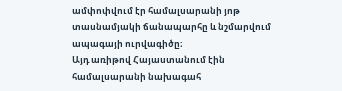ամփոփվում էր համալսարանի յոթ տասնամյակի ճանապարհը և նշմարվում ապագայի ուրվագիծը։
Այդ առիթով Հայաստանում էին համալսարանի նախագահ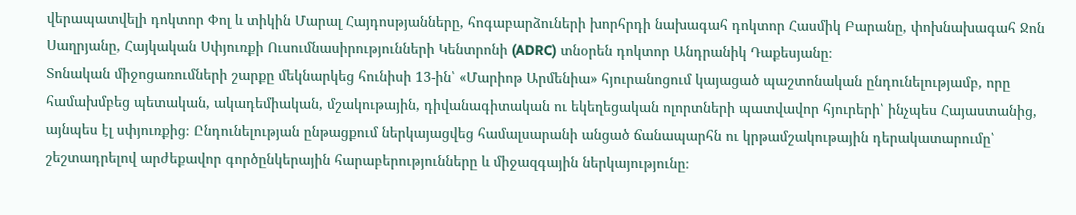վերապատվելի դոկտոր Փոլ և տիկին Մարալ Հայդոսթյանները, հոգաբարձուների խորհրդի նախագահ դոկտոր Հասմիկ Բարանը, փոխնախագահ Ջոն Սաղրյանը, Հայկական Սփյուռքի Ուսումնասիրությունների Կենտրոնի (ADRC) տնօրեն դոկտոր Անդրանիկ Դաքեսյանը։
Տոնական միջոցառումների շարքը մեկնարկեց հունիսի 13-ին՝ «Մարիոթ Արմենիա» հյուրանոցում կայացած պաշտոնական ընդունելությամբ, որը համախմբեց պետական, ակադեմիական, մշակութային, դիվանագիտական ու եկեղեցական ոլորտների պատվավոր հյուրերի՝ ինչպես Հայաստանից, այնպես էլ սփյուռքից։ Ընդունելության ընթացքում ներկայացվեց համալսարանի անցած ճանապարհն ու կրթամշակութային դերակատարումը՝ շեշտադրելով արժեքավոր գործընկերային հարաբերությունները և միջազգային ներկայությունը։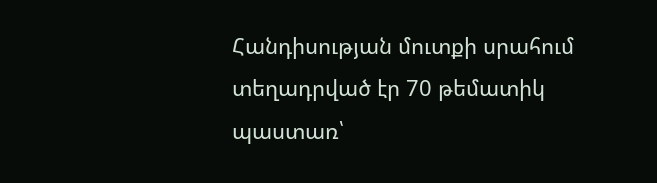Հանդիսության մուտքի սրահում տեղադրված էր 70 թեմատիկ պաստառ՝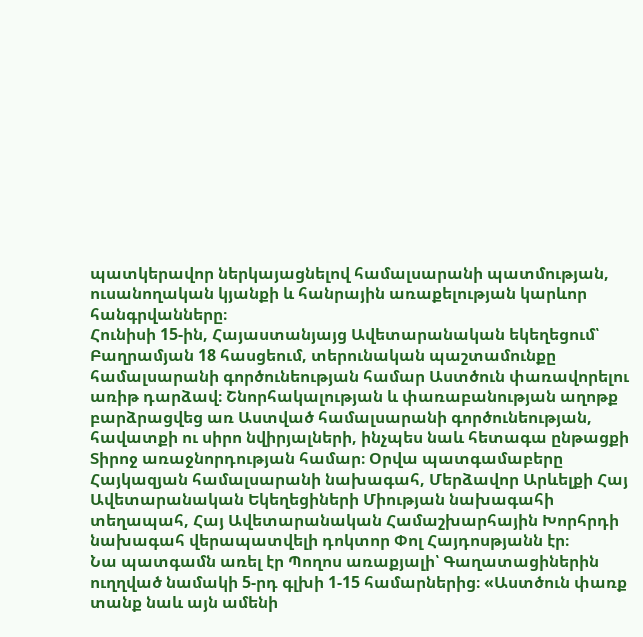պատկերավոր ներկայացնելով համալսարանի պատմության, ուսանողական կյանքի և հանրային առաքելության կարևոր հանգրվանները։
Հունիսի 15-ին, Հայաստանյայց Ավետարանական եկեղեցում՝ Բաղրամյան 18 հասցեում, տերունական պաշտամունքը համալսարանի գործունեության համար Աստծուն փառավորելու առիթ դարձավ։ Շնորհակալության և փառաբանության աղոթք բարձրացվեց առ Աստված համալսարանի գործունեության, հավատքի ու սիրո նվիրյալների, ինչպես նաև հետագա ընթացքի Տիրոջ առաջնորդության համար։ Օրվա պատգամաբերը Հայկազյան համալսարանի նախագահ, Մերձավոր Արևելքի Հայ Ավետարանական Եկեղեցիների Միության նախագահի տեղապահ, Հայ Ավետարանական Համաշխարհային Խորհրդի նախագահ վերապատվելի դոկտոր Փոլ Հայդոսթյանն էր։
Նա պատգամն առել էր Պողոս առաքյալի՝ Գաղատացիներին ուղղված նամակի 5-րդ գլխի 1-15 համարներից։ «Աստծուն փառք տանք նաև այն ամենի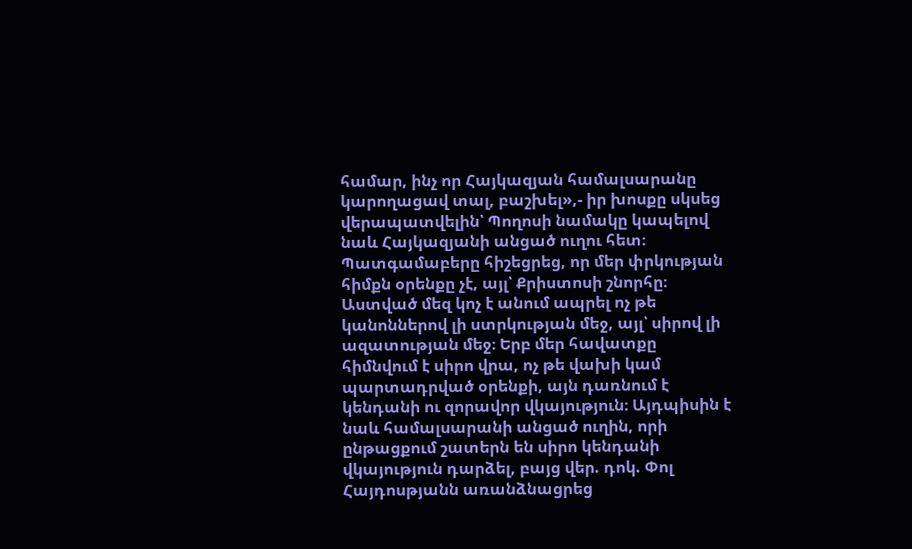համար, ինչ որ Հայկազյան համալսարանը կարողացավ տալ, բաշխել»,- իր խոսքը սկսեց վերապատվելին՝ Պողոսի նամակը կապելով նաև Հայկազյանի անցած ուղու հետ։ Պատգամաբերը հիշեցրեց, որ մեր փրկության հիմքն օրենքը չէ, այլ՝ Քրիստոսի շնորհը։ Աստված մեզ կոչ է անում ապրել ոչ թե կանոններով լի ստրկության մեջ, այլ՝ սիրով լի ազատության մեջ։ Երբ մեր հավատքը հիմնվում է սիրո վրա, ոչ թե վախի կամ պարտադրված օրենքի, այն դառնում է կենդանի ու զորավոր վկայություն։ Այդպիսին է նաև համալսարանի անցած ուղին, որի ընթացքում շատերն են սիրո կենդանի վկայություն դարձել, բայց վեր. դոկ. Փոլ Հայդոսթյանն առանձնացրեց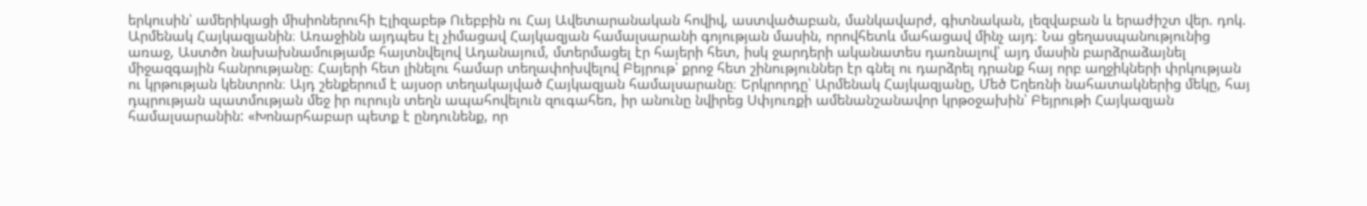երկուսին՝ ամերիկացի միսիոներուհի Էլիզաբեթ Ուեբբին ու Հայ Ավետարանական հովիվ, աստվածաբան, մանկավարժ, գիտնական, լեզվաբան և երաժիշտ վեր. դոկ. Արմենակ Հայկազյանին։ Առաջինն այդպես էլ չիմացավ Հայկազյան համալսարանի գոյության մասին, որովհետև մահացավ մինչ այդ։ Նա ցեղասպանությունից առաջ, Աստծո նախախնամությամբ հայտնվելով Ադանայում, մտերմացել էր հայերի հետ, իսկ ջարդերի ականատես դառնալով՝ այդ մասին բարձրաձայնել միջազգային հանրությանը։ Հայերի հետ լինելու համար տեղափոխվելով Բեյրութ՝ քրոջ հետ շինություններ էր գնել ու դարձրել դրանք հայ որբ աղջիկների փրկության ու կրթության կենտրոն։ Այդ շենքերում է այսօր տեղակայված Հայկազյան համալսարանը։ Երկրորդը՝ Արմենակ Հայկազյանը, Մեծ Եղեռնի նահատակներից մեկը, հայ դպրության պատմության մեջ իր ուրույն տեղն ապահովելուն զուգահեռ, իր անունը նվիրեց Սփյուռքի ամենանշանավոր կրթօջախին՝ Բեյրութի Հայկազյան համալսարանին: «Խոնարհաբար պետք է ընդունենք, որ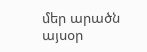մեր արածն այսօր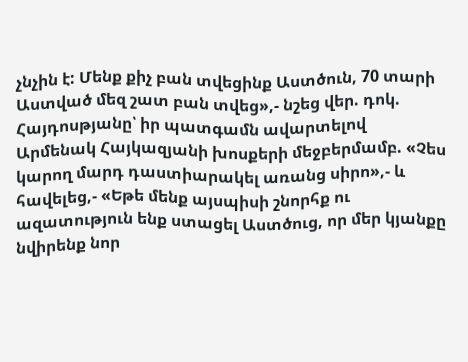չնչին է: Մենք քիչ բան տվեցինք Աստծուն, 70 տարի Աստված մեզ շատ բան տվեց»,- նշեց վեր. դոկ. Հայդոսթյանը՝ իր պատգամն ավարտելով Արմենակ Հայկազյանի խոսքերի մեջբերմամբ. «Չես կարող մարդ դաստիարակել առանց սիրո»,- և հավելեց,- «Եթե մենք այսպիսի շնորհք ու ազատություն ենք ստացել Աստծուց, որ մեր կյանքը նվիրենք նոր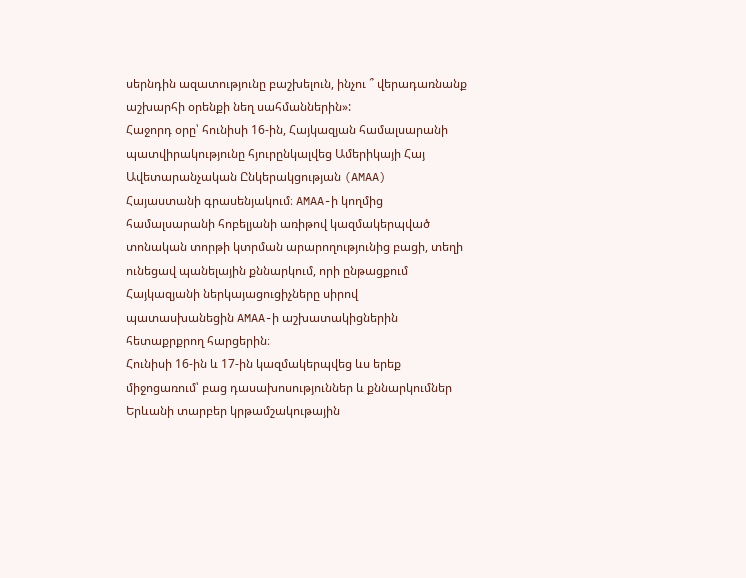սերնդին ազատությունը բաշխելուն, ինչու ՞ վերադառնանք աշխարհի օրենքի նեղ սահմաններին»:
Հաջորդ օրը՝ հունիսի 16-ին, Հայկազյան համալսարանի պատվիրակությունը հյուրընկալվեց Ամերիկայի Հայ Ավետարանչական Ընկերակցության (AMAA) Հայաստանի գրասենյակում։ AMAA-ի կողմից համալսարանի հոբելյանի առիթով կազմակերպված տոնական տորթի կտրման արարողությունից բացի, տեղի ունեցավ պանելային քննարկում, որի ընթացքում Հայկազյանի ներկայացուցիչները սիրով պատասխանեցին AMAA-ի աշխատակիցներին հետաքրքրող հարցերին։
Հունիսի 16-ին և 17-ին կազմակերպվեց ևս երեք միջոցառում՝ բաց դասախոսություններ և քննարկումներ Երևանի տարբեր կրթամշակութային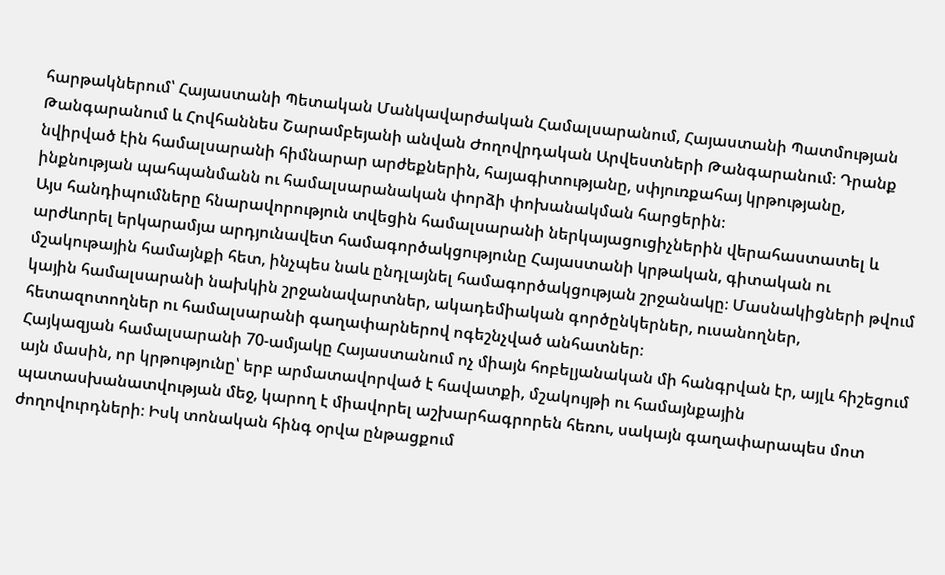հարթակներում՝ Հայաստանի Պետական Մանկավարժական Համալսարանում, Հայաստանի Պատմության Թանգարանում և Հովհաննես Շարամբեյանի անվան Ժողովրդական Արվեստների Թանգարանում։ Դրանք նվիրված էին համալսարանի հիմնարար արժեքներին, հայագիտությանը, սփյուռքահայ կրթությանը, ինքնության պահպանմանն ու համալսարանական փորձի փոխանակման հարցերին։
Այս հանդիպումները հնարավորություն տվեցին համալսարանի ներկայացուցիչներին վերահաստատել և արժևորել երկարամյա արդյունավետ համագործակցությունը Հայաստանի կրթական, գիտական ու մշակութային համայնքի հետ, ինչպես նաև ընդլայնել համագործակցության շրջանակը։ Մասնակիցների թվում կային համալսարանի նախկին շրջանավարտներ, ակադեմիական գործընկերներ, ուսանողներ, հետազոտողներ ու համալսարանի գաղափարներով ոգեշնչված անհատներ։
Հայկազյան համալսարանի 70-ամյակը Հայաստանում ոչ միայն հոբելյանական մի հանգրվան էր, այլև հիշեցում այն մասին, որ կրթությունը՝ երբ արմատավորված է հավատքի, մշակույթի ու համայնքային պատասխանատվության մեջ, կարող է միավորել աշխարհագրորեն հեռու, սակայն գաղափարապես մոտ ժողովուրդների։ Իսկ տոնական հինգ օրվա ընթացքում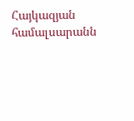Հայկազյան համալսարանն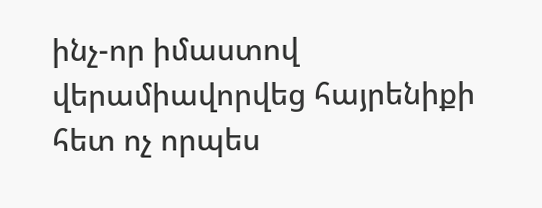ինչ-որ իմաստով վերամիավորվեց հայրենիքի հետ ոչ որպես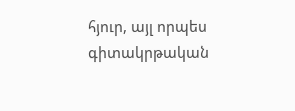հյուր, այլ որպես գիտակրթական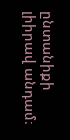ընտանիքի լիիրավ անդամ։